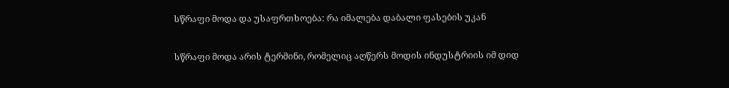სწრაფი მოდა და უსაფრთხოება: რა იმალება დაბალი ფასების უკან

სწრაფი მოდა არის ტერმინი, რომელიც აღწერს მოდის ინდუსტრიის იმ დიდ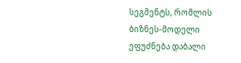სეგმენტს, რომლის ბიზნეს-მოდელი ეფუძნება დაბალი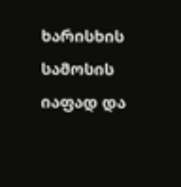ხარისხის სამოსის იაფად და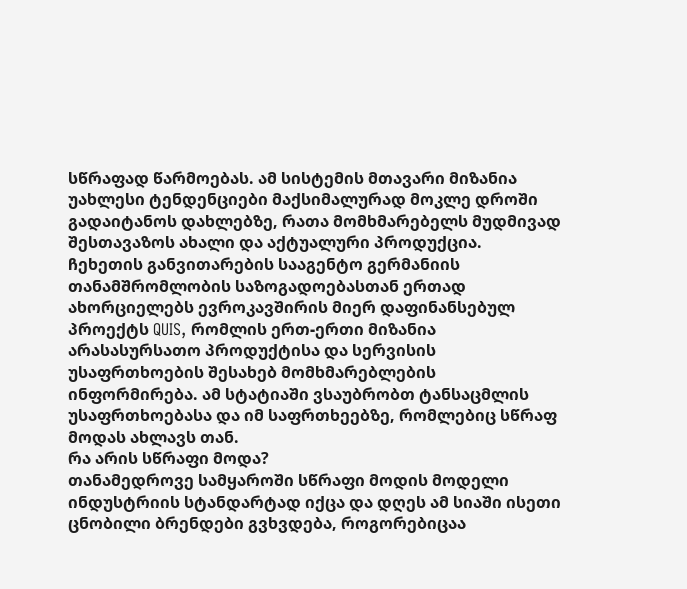სწრაფად წარმოებას. ამ სისტემის მთავარი მიზანია უახლესი ტენდენციები მაქსიმალურად მოკლე დროში გადაიტანოს დახლებზე, რათა მომხმარებელს მუდმივად შესთავაზოს ახალი და აქტუალური პროდუქცია.
ჩეხეთის განვითარების სააგენტო გერმანიის თანამშრომლობის საზოგადოებასთან ერთად ახორციელებს ევროკავშირის მიერ დაფინანსებულ პროექტს QUIS, რომლის ერთ-ერთი მიზანია არასასურსათო პროდუქტისა და სერვისის უსაფრთხოების შესახებ მომხმარებლების ინფორმირება. ამ სტატიაში ვსაუბრობთ ტანსაცმლის უსაფრთხოებასა და იმ საფრთხეებზე, რომლებიც სწრაფ მოდას ახლავს თან.
რა არის სწრაფი მოდა?
თანამედროვე სამყაროში სწრაფი მოდის მოდელი ინდუსტრიის სტანდარტად იქცა და დღეს ამ სიაში ისეთი ცნობილი ბრენდები გვხვდება, როგორებიცაა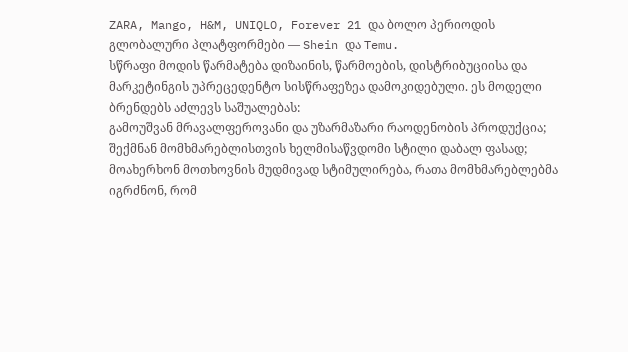ZARA, Mango, H&M, UNIQLO, Forever 21 და ბოლო პერიოდის გლობალური პლატფორმები — Shein და Temu.
სწრაფი მოდის წარმატება დიზაინის, წარმოების, დისტრიბუციისა და მარკეტინგის უპრეცედენტო სისწრაფეზეა დამოკიდებული. ეს მოდელი ბრენდებს აძლევს საშუალებას:
გამოუშვან მრავალფეროვანი და უზარმაზარი რაოდენობის პროდუქცია; შექმნან მომხმარებლისთვის ხელმისაწვდომი სტილი დაბალ ფასად; მოახერხონ მოთხოვნის მუდმივად სტიმულირება, რათა მომხმარებლებმა იგრძნონ, რომ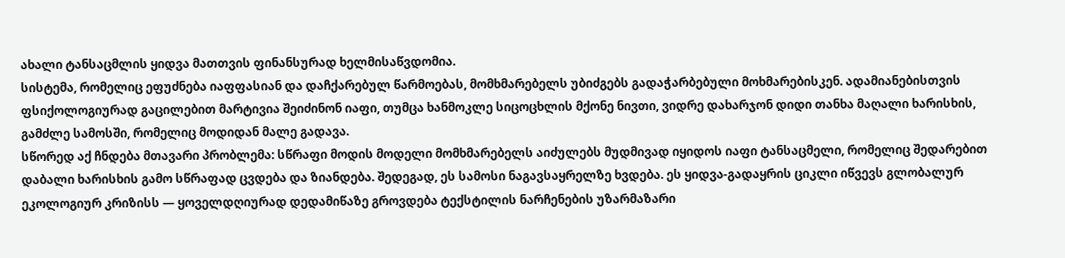ახალი ტანსაცმლის ყიდვა მათთვის ფინანსურად ხელმისაწვდომია.
სისტემა, რომელიც ეფუძნება იაფფასიან და დაჩქარებულ წარმოებას, მომხმარებელს უბიძგებს გადაჭარბებული მოხმარებისკენ. ადამიანებისთვის ფსიქოლოგიურად გაცილებით მარტივია შეიძინონ იაფი, თუმცა ხანმოკლე სიცოცხლის მქონე ნივთი, ვიდრე დახარჯონ დიდი თანხა მაღალი ხარისხის, გამძლე სამოსში, რომელიც მოდიდან მალე გადავა.
სწორედ აქ ჩნდება მთავარი პრობლემა: სწრაფი მოდის მოდელი მომხმარებელს აიძულებს მუდმივად იყიდოს იაფი ტანსაცმელი, რომელიც შედარებით დაბალი ხარისხის გამო სწრაფად ცვდება და ზიანდება. შედეგად, ეს სამოსი ნაგავსაყრელზე ხვდება. ეს ყიდვა-გადაყრის ციკლი იწვევს გლობალურ ეკოლოგიურ კრიზისს — ყოველდღიურად დედამიწაზე გროვდება ტექსტილის ნარჩენების უზარმაზარი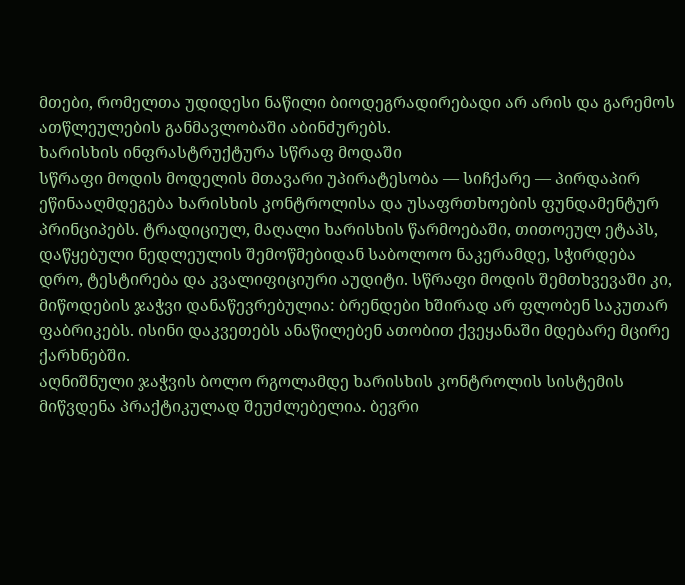მთები, რომელთა უდიდესი ნაწილი ბიოდეგრადირებადი არ არის და გარემოს ათწლეულების განმავლობაში აბინძურებს.
ხარისხის ინფრასტრუქტურა სწრაფ მოდაში
სწრაფი მოდის მოდელის მთავარი უპირატესობა — სიჩქარე — პირდაპირ ეწინააღმდეგება ხარისხის კონტროლისა და უსაფრთხოების ფუნდამენტურ პრინციპებს. ტრადიციულ, მაღალი ხარისხის წარმოებაში, თითოეულ ეტაპს, დაწყებული ნედლეულის შემოწმებიდან საბოლოო ნაკერამდე, სჭირდება დრო, ტესტირება და კვალიფიციური აუდიტი. სწრაფი მოდის შემთხვევაში კი, მიწოდების ჯაჭვი დანაწევრებულია: ბრენდები ხშირად არ ფლობენ საკუთარ ფაბრიკებს. ისინი დაკვეთებს ანაწილებენ ათობით ქვეყანაში მდებარე მცირე ქარხნებში.
აღნიშნული ჯაჭვის ბოლო რგოლამდე ხარისხის კონტროლის სისტემის მიწვდენა პრაქტიკულად შეუძლებელია. ბევრი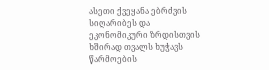ასეთი ქვეყანა ებრძვის სიღარიბეს და ეკონომიკური ზრდისთვის ხშირად თვალს ხუჭავს წარმოების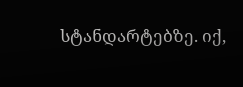სტანდარტებზე. იქ,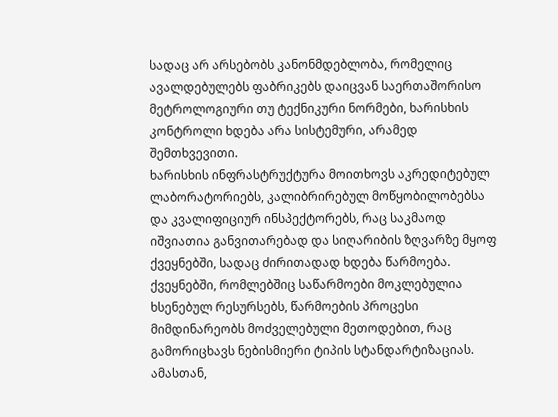სადაც არ არსებობს კანონმდებლობა, რომელიც ავალდებულებს ფაბრიკებს დაიცვან საერთაშორისო მეტროლოგიური თუ ტექნიკური ნორმები, ხარისხის კონტროლი ხდება არა სისტემური, არამედ შემთხვევითი.
ხარისხის ინფრასტრუქტურა მოითხოვს აკრედიტებულ ლაბორატორიებს, კალიბრირებულ მოწყობილობებსა და კვალიფიციურ ინსპექტორებს, რაც საკმაოდ იშვიათია განვითარებად და სიღარიბის ზღვარზე მყოფ ქვეყნებში, სადაც ძირითადად ხდება წარმოება.
ქვეყნებში, რომლებშიც საწარმოები მოკლებულია ხსენებულ რესურსებს, წარმოების პროცესი მიმდინარეობს მოძველებული მეთოდებით, რაც გამორიცხავს ნებისმიერი ტიპის სტანდარტიზაციას. ამასთან,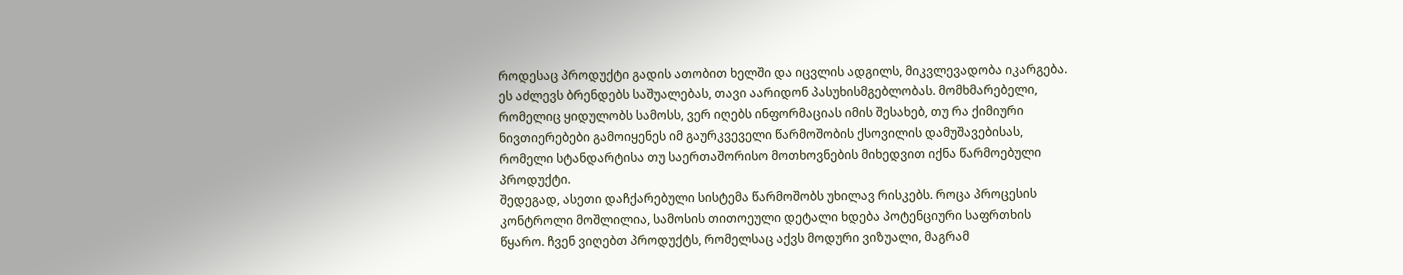როდესაც პროდუქტი გადის ათობით ხელში და იცვლის ადგილს, მიკვლევადობა იკარგება. ეს აძლევს ბრენდებს საშუალებას, თავი აარიდონ პასუხისმგებლობას. მომხმარებელი, რომელიც ყიდულობს სამოსს, ვერ იღებს ინფორმაციას იმის შესახებ, თუ რა ქიმიური ნივთიერებები გამოიყენეს იმ გაურკვეველი წარმოშობის ქსოვილის დამუშავებისას, რომელი სტანდარტისა თუ საერთაშორისო მოთხოვნების მიხედვით იქნა წარმოებული პროდუქტი.
შედეგად, ასეთი დაჩქარებული სისტემა წარმოშობს უხილავ რისკებს. როცა პროცესის კონტროლი მოშლილია, სამოსის თითოეული დეტალი ხდება პოტენციური საფრთხის წყარო. ჩვენ ვიღებთ პროდუქტს, რომელსაც აქვს მოდური ვიზუალი, მაგრამ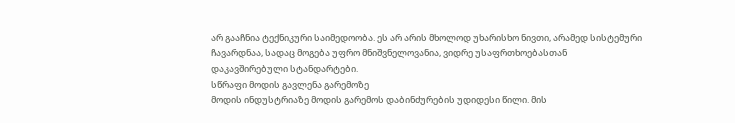არ გააჩნია ტექნიკური საიმედოობა. ეს არ არის მხოლოდ უხარისხო ნივთი, არამედ სისტემური ჩავარდნაა, სადაც მოგება უფრო მნიშვნელოვანია, ვიდრე უსაფრთხოებასთან დაკავშირებული სტანდარტები.
სწრაფი მოდის გავლენა გარემოზე
მოდის ინდუსტრიაზე მოდის გარემოს დაბინძურების უდიდესი წილი. მის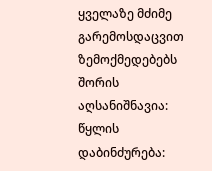ყველაზე მძიმე გარემოსდაცვით ზემოქმედებებს შორის აღსანიშნავია:
წყლის დაბინძურება: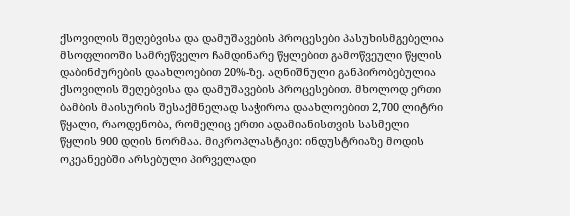ქსოვილის შეღებვისა და დამუშავების პროცესები პასუხისმგებელია მსოფლიოში სამრეწველო ჩამდინარე წყლებით გამოწვეული წყლის დაბინძურების დაახლოებით 20%-ზე. აღნიშნული განპირობებულია ქსოვილის შეღებვისა და დამუშავების პროცესებით. მხოლოდ ერთი ბამბის მაისურის შესაქმნელად საჭიროა დაახლოებით 2,700 ლიტრი წყალი, რაოდენობა, რომელიც ერთი ადამიანისთვის სასმელი წყლის 900 დღის ნორმაა. მიკროპლასტიკი: ინდუსტრიაზე მოდის ოკეანეებში არსებული პირველადი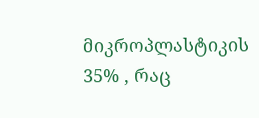მიკროპლასტიკის 35% , რაც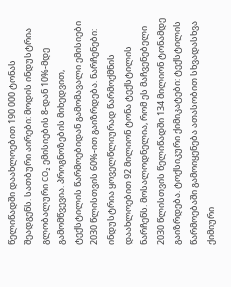წელიწადში დაახლოებით 190 000 ტონას შეადგენს. სათბური აირები: მოდის ინდუსტრია გლობალური CO₂ ემისიების 8-დან 10%-მდე გამომწვევია. პროგნოზების მიხედვით, ტექსტილის წარმოებიდან გამომავალი ემისიები 2030 წლისთვის 60%-ით გაიზრდება. ნარჩენები: ინდუსტრია ყოველწლიურად წარმოქმნის დაახლოებით 92 მილიონ ტონა ტექსტილის ნარჩენს. მოსალოდნელია, რომ ეს მაჩვენებელი 2030 წლისთვის წელიწადში 134 მილიონ ტონამდე გაიზრდება. ტოქსიკური ქიმიკატები: ტექსტილის წარმოებაში გამოიყენება ათასობით სხვადასხვა ქიმიური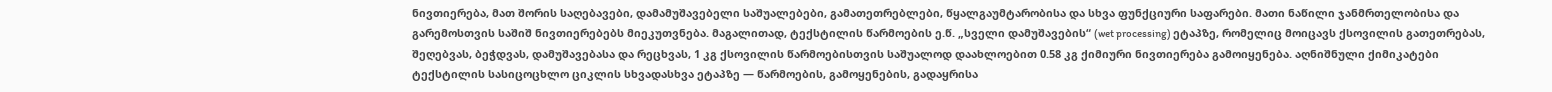ნივთიერება, მათ შორის საღებავები, დამამუშავებელი საშუალებები, გამათეთრებლები, წყალგაუმტარობისა და სხვა ფუნქციური საფარები. მათი ნაწილი ჯანმრთელობისა და გარემოსთვის საშიშ ნივთიერებებს მიეკუთვნება. მაგალითად, ტექსტილის წარმოების ე.წ. „სველი დამუშავების“ (wet processing) ეტაპზე, რომელიც მოიცავს ქსოვილის გათეთრებას, შეღებვას, ბეჭდვას, დამუშავებასა და რეცხვას, 1 კგ ქსოვილის წარმოებისთვის საშუალოდ დაახლოებით 0.58 კგ ქიმიური ნივთიერება გამოიყენება. აღნიშნული ქიმიკატები ტექსტილის სასიცოცხლო ციკლის სხვადასხვა ეტაპზე — წარმოების, გამოყენების, გადაყრისა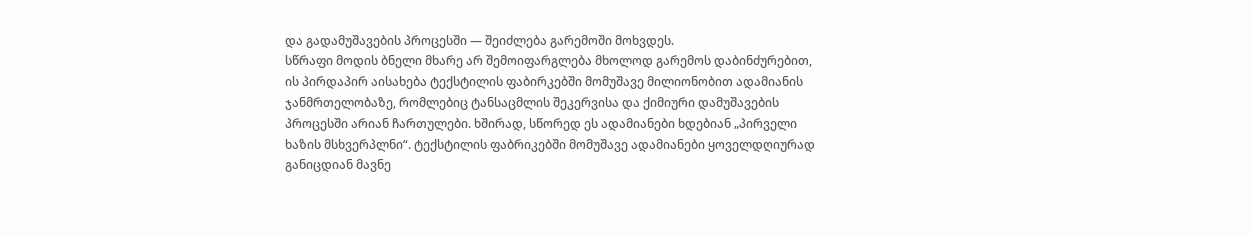და გადამუშავების პროცესში — შეიძლება გარემოში მოხვდეს.
სწრაფი მოდის ბნელი მხარე არ შემოიფარგლება მხოლოდ გარემოს დაბინძურებით, ის პირდაპირ აისახება ტექსტილის ფაბირკებში მომუშავე მილიონობით ადამიანის ჯანმრთელობაზე, რომლებიც ტანსაცმლის შეკერვისა და ქიმიური დამუშავების პროცესში არიან ჩართულები. ხშირად, სწორედ ეს ადამიანები ხდებიან „პირველი ხაზის მსხვერპლნი“. ტექსტილის ფაბრიკებში მომუშავე ადამიანები ყოველდღიურად განიცდიან მავნე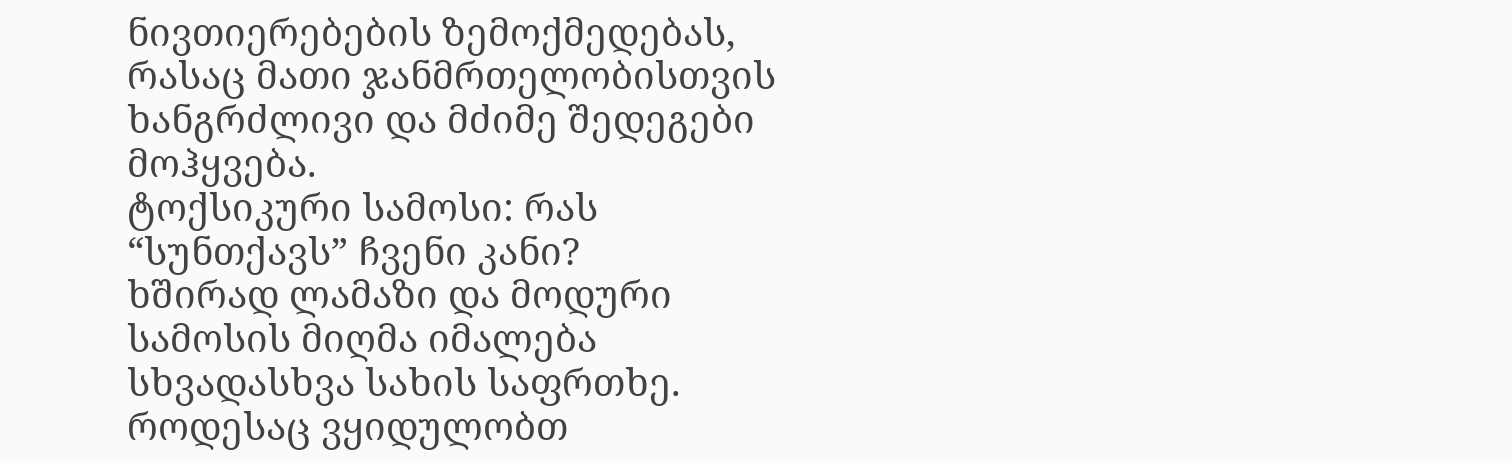ნივთიერებების ზემოქმედებას, რასაც მათი ჯანმრთელობისთვის ხანგრძლივი და მძიმე შედეგები მოჰყვება.
ტოქსიკური სამოსი: რას “სუნთქავს” ჩვენი კანი?
ხშირად ლამაზი და მოდური სამოსის მიღმა იმალება სხვადასხვა სახის საფრთხე. როდესაც ვყიდულობთ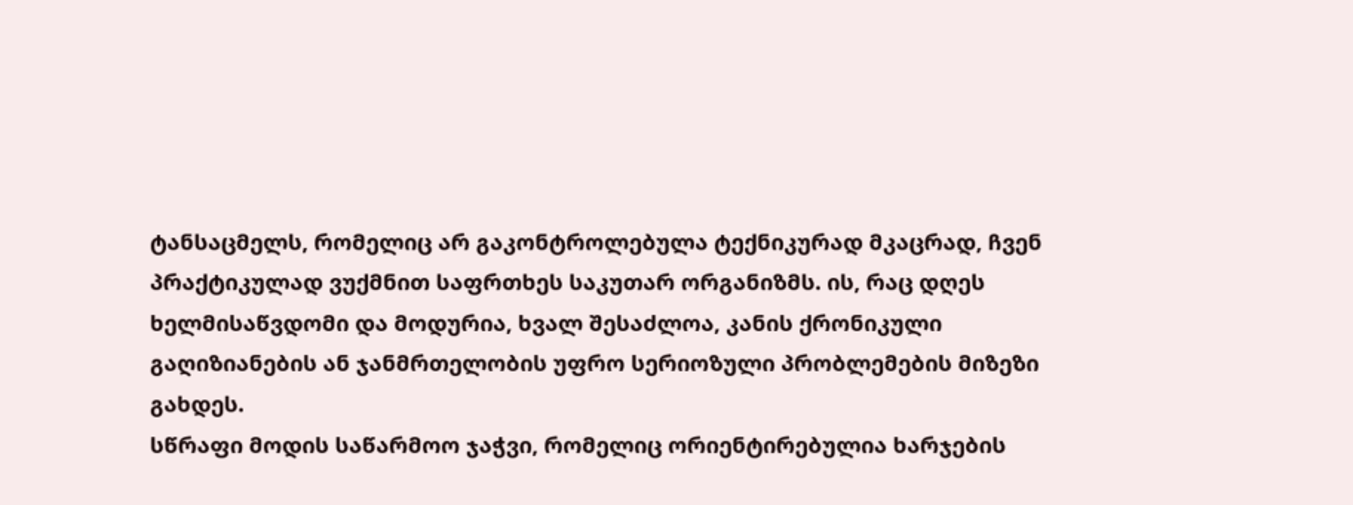ტანსაცმელს, რომელიც არ გაკონტროლებულა ტექნიკურად მკაცრად, ჩვენ პრაქტიკულად ვუქმნით საფრთხეს საკუთარ ორგანიზმს. ის, რაც დღეს ხელმისაწვდომი და მოდურია, ხვალ შესაძლოა, კანის ქრონიკული გაღიზიანების ან ჯანმრთელობის უფრო სერიოზული პრობლემების მიზეზი გახდეს.
სწრაფი მოდის საწარმოო ჯაჭვი, რომელიც ორიენტირებულია ხარჯების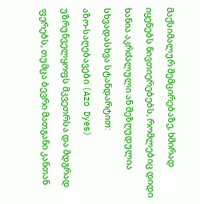მაქსიმალურ შემცირებაზე, ხშირად იყენებს ნივთიერებებს, რომლებიც დიდი ხანია აკრძალული ან შეზღუდულია სხვადასხვა სტანდარტით:
აზო-საღებავები (Azo Dyes) უზრუნველყოფს მკვეთრსა და მდგრად ფერებს, თუმცა ბევრი მათგანი კანთან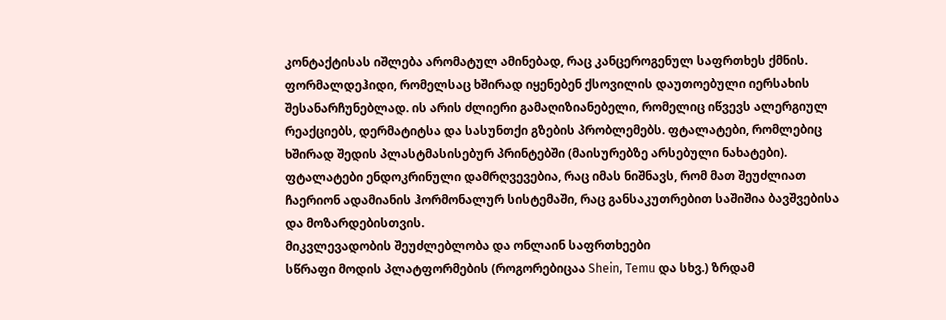კონტაქტისას იშლება არომატულ ამინებად, რაც კანცეროგენულ საფრთხეს ქმნის. ფორმალდეჰიდი, რომელსაც ხშირად იყენებენ ქსოვილის დაუთოებული იერსახის შესანარჩუნებლად. ის არის ძლიერი გამაღიზიანებელი, რომელიც იწვევს ალერგიულ რეაქციებს, დერმატიტსა და სასუნთქი გზების პრობლემებს. ფტალატები, რომლებიც ხშირად შედის პლასტმასისებურ პრინტებში (მაისურებზე არსებული ნახატები). ფტალატები ენდოკრინული დამრღვევებია, რაც იმას ნიშნავს, რომ მათ შეუძლიათ ჩაერიონ ადამიანის ჰორმონალურ სისტემაში, რაც განსაკუთრებით საშიშია ბავშვებისა და მოზარდებისთვის.
მიკვლევადობის შეუძლებლობა და ონლაინ საფრთხეები
სწრაფი მოდის პლატფორმების (როგორებიცაა Shein, Temu და სხვ.) ზრდამ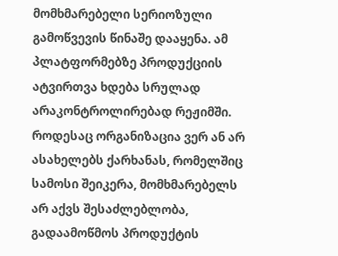მომხმარებელი სერიოზული გამოწვევის წინაშე დააყენა. ამ პლატფორმებზე პროდუქციის ატვირთვა ხდება სრულად არაკონტროლირებად რეჟიმში.
როდესაც ორგანიზაცია ვერ ან არ ასახელებს ქარხანას, რომელშიც სამოსი შეიკერა, მომხმარებელს არ აქვს შესაძლებლობა, გადაამოწმოს პროდუქტის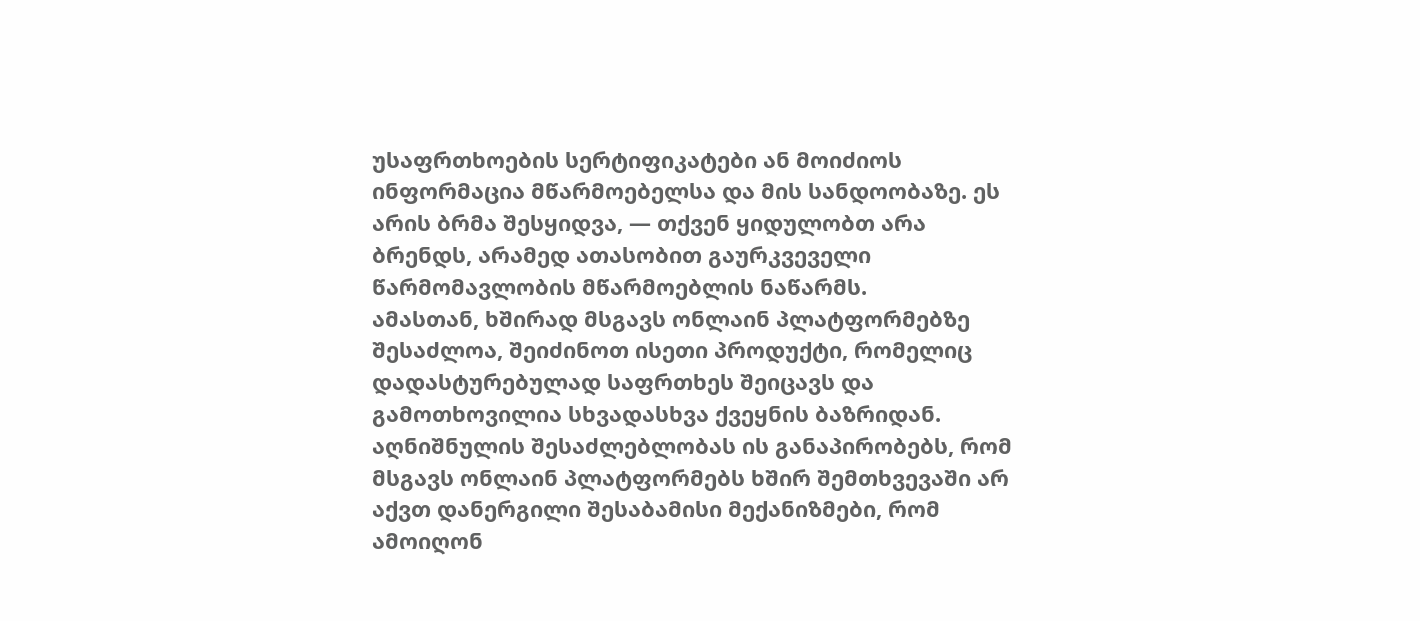უსაფრთხოების სერტიფიკატები ან მოიძიოს ინფორმაცია მწარმოებელსა და მის სანდოობაზე. ეს არის ბრმა შესყიდვა, — თქვენ ყიდულობთ არა ბრენდს, არამედ ათასობით გაურკვეველი წარმომავლობის მწარმოებლის ნაწარმს.
ამასთან, ხშირად მსგავს ონლაინ პლატფორმებზე შესაძლოა, შეიძინოთ ისეთი პროდუქტი, რომელიც დადასტურებულად საფრთხეს შეიცავს და გამოთხოვილია სხვადასხვა ქვეყნის ბაზრიდან. აღნიშნულის შესაძლებლობას ის განაპირობებს, რომ მსგავს ონლაინ პლატფორმებს ხშირ შემთხვევაში არ აქვთ დანერგილი შესაბამისი მექანიზმები, რომ ამოიღონ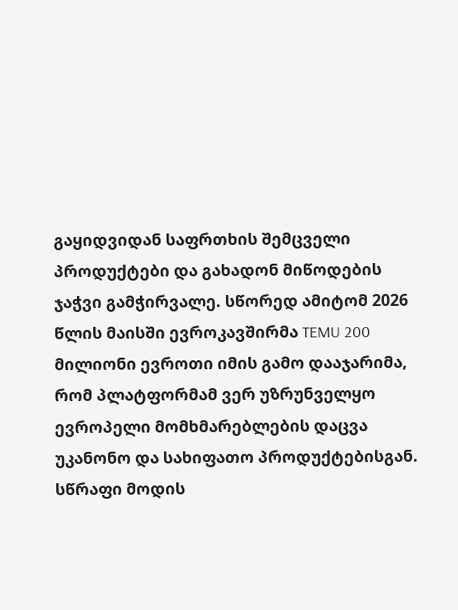გაყიდვიდან საფრთხის შემცველი პროდუქტები და გახადონ მიწოდების ჯაჭვი გამჭირვალე. სწორედ ამიტომ 2026 წლის მაისში ევროკავშირმა TEMU 200 მილიონი ევროთი იმის გამო დააჯარიმა, რომ პლატფორმამ ვერ უზრუნველყო ევროპელი მომხმარებლების დაცვა უკანონო და სახიფათო პროდუქტებისგან.
სწრაფი მოდის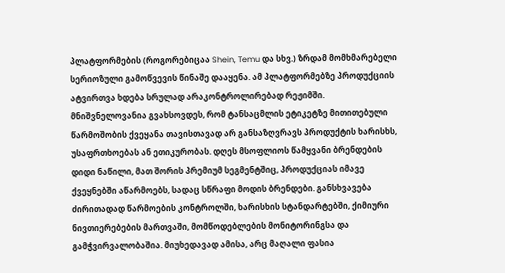პლატფორმების (როგორებიცაა Shein, Temu და სხვ.) ზრდამ მომხმარებელი სერიოზული გამოწვევის წინაშე დააყენა. ამ პლატფორმებზე პროდუქციის ატვირთვა ხდება სრულად არაკონტროლირებად რეჟიმში.
მნიშვნელოვანია გვახსოვდეს, რომ ტანსაცმლის ეტიკეტზე მითითებული წარმოშობის ქვეყანა თავისთავად არ განსაზღვრავს პროდუქტის ხარისხს, უსაფრთხოებას ან ეთიკურობას. დღეს მსოფლიოს წამყვანი ბრენდების დიდი ნაწილი, მათ შორის პრემიუმ სეგმენტშიც, პროდუქციას იმავე ქვეყნებში აწარმოებს, სადაც სწრაფი მოდის ბრენდები. განსხვავება ძირითადად წარმოების კონტროლში, ხარისხის სტანდარტებში, ქიმიური ნივთიერებების მართვაში, მომწოდებლების მონიტორინგსა და გამჭვირვალობაშია. მიუხედავად ამისა, არც მაღალი ფასია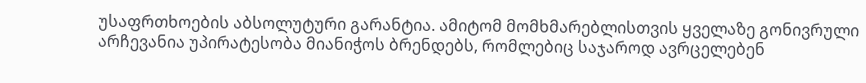უსაფრთხოების აბსოლუტური გარანტია. ამიტომ მომხმარებლისთვის ყველაზე გონივრული არჩევანია უპირატესობა მიანიჭოს ბრენდებს, რომლებიც საჯაროდ ავრცელებენ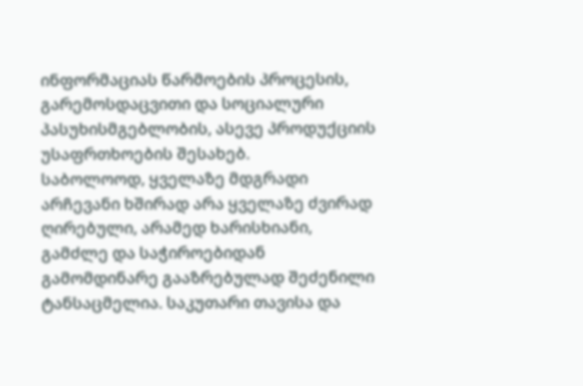ინფორმაციას წარმოების პროცესის, გარემოსდაცვითი და სოციალური პასუხისმგებლობის, ასევე პროდუქციის უსაფრთხოების შესახებ.
საბოლოოდ, ყველაზე მდგრადი არჩევანი ხშირად არა ყველაზე ძვირად ღირებული, არამედ ხარისხიანი, გამძლე და საჭიროებიდან გამომდინარე გააზრებულად შეძენილი ტანსაცმელია. საკუთარი თავისა და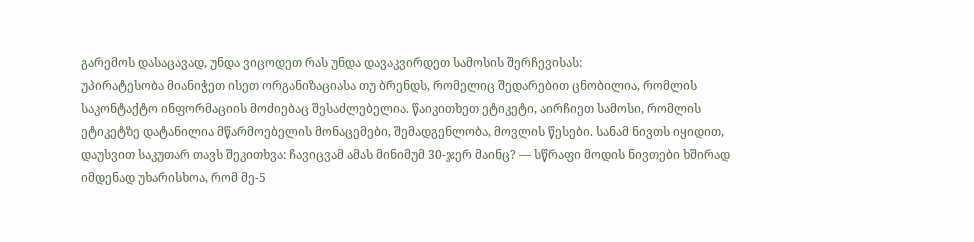გარემოს დასაცავად, უნდა ვიცოდეთ რას უნდა დავაკვირდეთ სამოსის შერჩევისას:
უპირატესობა მიანიჭეთ ისეთ ორგანიზაციასა თუ ბრენდს, რომელიც შედარებით ცნობილია, რომლის საკონტაქტო ინფორმაციის მოძიებაც შესაძლებელია. წაიკითხეთ ეტიკეტი, აირჩიეთ სამოსი, რომლის ეტიკეტზე დატანილია მწარმოებელის მონაცემები, შემადგენლობა, მოვლის წესები. სანამ ნივთს იყიდით, დაუსვით საკუთარ თავს შეკითხვა: ჩავიცვამ ამას მინიმუმ 30-ჯერ მაინც? — სწრაფი მოდის ნივთები ხშირად იმდენად უხარისხოა, რომ მე-5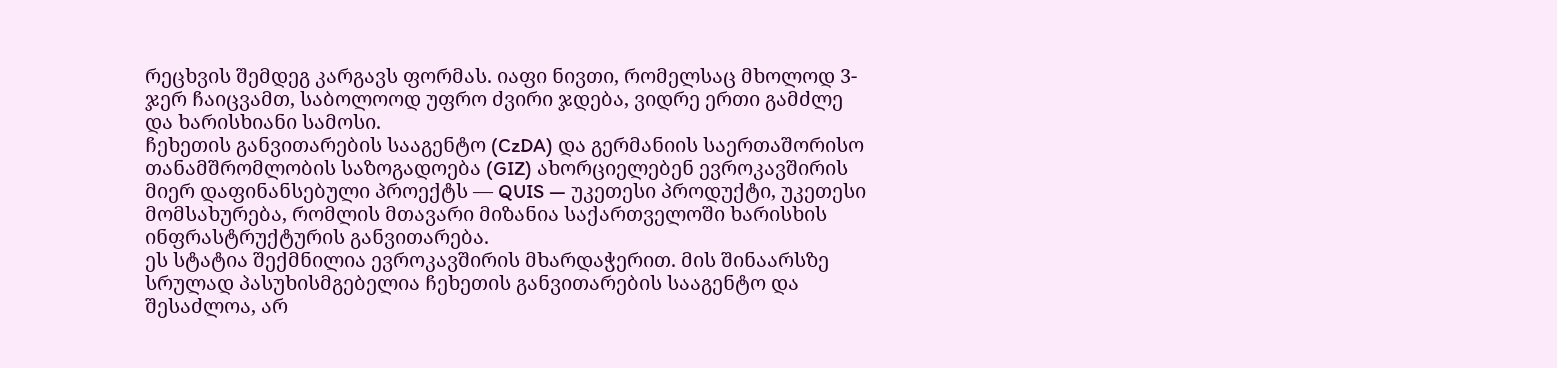რეცხვის შემდეგ კარგავს ფორმას. იაფი ნივთი, რომელსაც მხოლოდ 3-ჯერ ჩაიცვამთ, საბოლოოდ უფრო ძვირი ჯდება, ვიდრე ერთი გამძლე და ხარისხიანი სამოსი.
ჩეხეთის განვითარების სააგენტო (CzDA) და გერმანიის საერთაშორისო თანამშრომლობის საზოგადოება (GIZ) ახორციელებენ ევროკავშირის მიერ დაფინანსებული პროექტს — QUIS — უკეთესი პროდუქტი, უკეთესი მომსახურება, რომლის მთავარი მიზანია საქართველოში ხარისხის ინფრასტრუქტურის განვითარება.
ეს სტატია შექმნილია ევროკავშირის მხარდაჭერით. მის შინაარსზე სრულად პასუხისმგებელია ჩეხეთის განვითარების სააგენტო და შესაძლოა, არ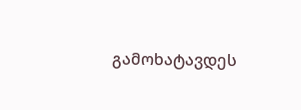გამოხატავდეს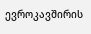ევროკავშირის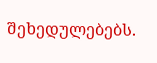შეხედულებებს.